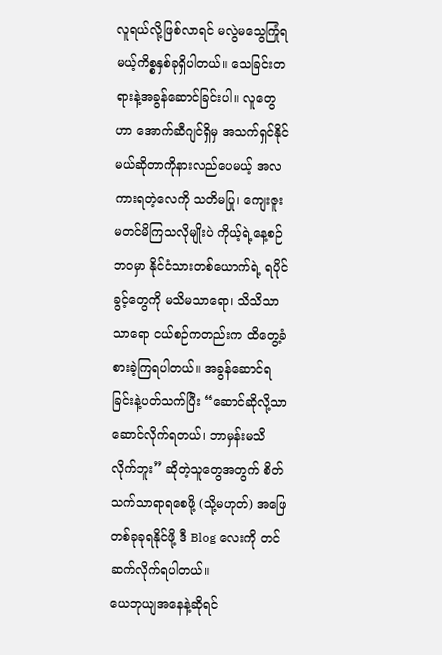လူရယ်လို့ဖြစ်လာရင် မလွဲမသွေကြုံရမယ့်ကိစ္စနှစ်ခုရှိပါတယ်။ သေခြင်းတရားနဲ့အခွန်ဆောင်ခြင်းပါ။ လူတွေဟာ အောက်ဆီဂျင်ရှိမှ အသက်ရှင်နိုင်မယ်ဆိုတာကိုနားလည်ပေမယ့် အလကားရတဲ့လေကို သတိမပြု၊ ကျေးဇူးမတင်မိကြသလိုမျိုးပဲ ကိုယ့်ရဲ့နေ့စဉ်ဘဝမှာ နိုင်ငံသားတစ်ယောက်ရဲ့ ရပိုင်ခွင့်တွေကို မသိမသာရော၊ သိသိသာသာရော ငယ်စဉ်ကတည်းက ထိတွေ့ခံစားခဲ့ကြရပါတယ်။ အခွန်ဆောင်ရခြင်းနဲ့ပတ်သက်ပြီး “ဆောင်ဆိုလို့သာ ဆောင်လိုက်ရတယ်၊ ဘာမှန်းမသိလိုက်ဘူး” ဆိုတဲ့သူတွေအတွက် စိတ်သက်သာရာရစေဖို့ (သို့မဟုတ်) အဖြေတစ်ခုခုရနိုင်ဖို့ ဒီ Blog လေးကို တင်ဆက်လိုက်ရပါတယ်။
ယေဘုယျအနေနဲ့ဆိုရင်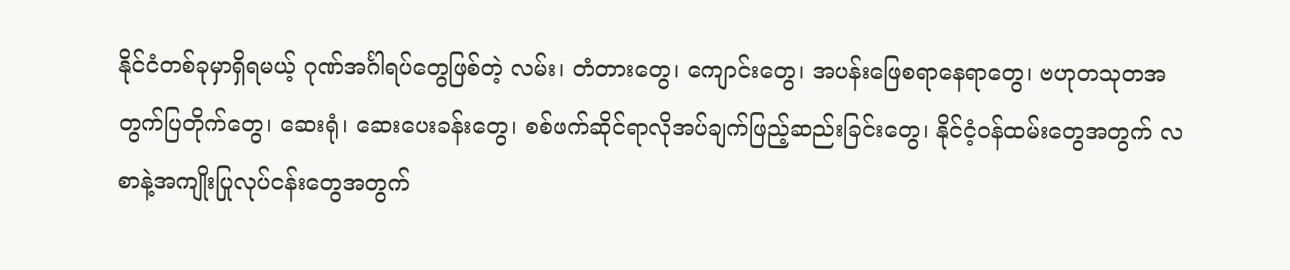နိုင်ငံတစ်ခုမှာရှိရမယ့် ဂုဏ်အင်္ဂါရပ်တွေဖြစ်တဲ့ လမ်း၊ တံတားတွေ၊ ကျောင်းတွေ၊ အပန်းဖြေစရာနေရာတွေ၊ ဗဟုတသုတအတွက်ပြတိုက်တွေ၊ ဆေးရုံ၊ ဆေးပေးခန်းတွေ၊ စစ်ဖက်ဆိုင်ရာလိုအပ်ချက်ဖြည့်ဆည်းခြင်းတွေ၊ နိုင်ငံ့ဝန်ထမ်းတွေအတွက် လစာနဲ့အကျိုးပြုလုပ်ငန်းတွေအတွက်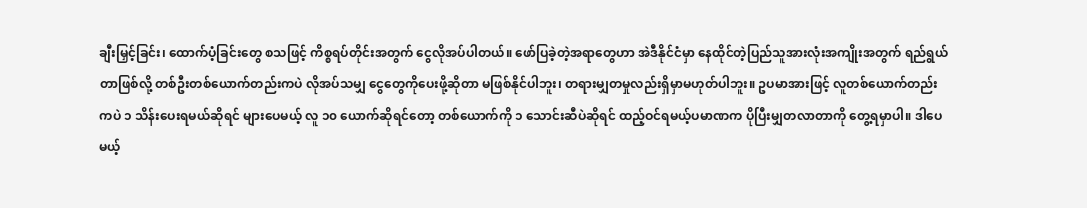ချီးမြှင့်ခြင်း၊ ထောက်ပံ့ခြင်းတွေ စသဖြင့် ကိစ္စရပ်တိုင်းအတွက် ငွေလိုအပ်ပါတယ်။ ဖော်ပြခဲ့တဲ့အရာတွေဟာ အဲဒီနိုင်ငံမှာ နေထိုင်တဲ့ပြည်သူအားလုံးအကျိုးအတွက် ရည်ရွယ်တာဖြစ်လို့ တစ်ဦးတစ်ယောက်တည်းကပဲ လိုအပ်သမျှ ငွေတွေကိုပေးဖို့ဆိုတာ မဖြစ်နိုင်ပါဘူး၊ တရားမျှတမှုလည်းရှိမှာမဟုတ်ပါဘူး။ ဥပမာအားဖြင့် လူတစ်ယောက်တည်းကပဲ ၁ သိန်းပေးရမယ်ဆိုရင် များပေမယ့် လူ ၁၀ ယောက်ဆိုရင်တော့ တစ်ယောက်ကို ၁ သောင်းဆီပဲဆိုရင် ထည့်ဝင်ရမယ့်ပမာဏက ပိုပြီးမျှတလာတာကို တွေ့ရမှာပါ။ ဒါပေမယ့်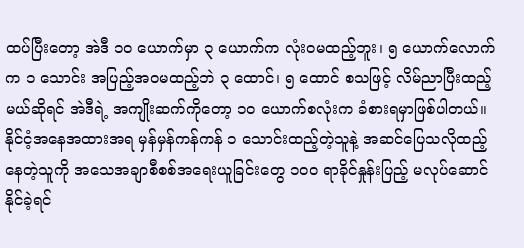ထပ်ပြီးတော့ အဲဒီ ၁၀ ယောက်မှာ ၃ ယောက်က လုံးဝမထည့်ဘူး၊ ၅ ယောက်လောက်က ၁ သောင်း အပြည့်အဝမထည့်ဘဲ ၃ ထောင်၊ ၅ ထောင် စသဖြင့် လိမ်ညာပြီးထည့်မယ်ဆိုရင် အဲဒီရဲ့ အကျိုးဆက်ကိုတော့ ၁၀ ယောက်စလုံးက ခံစားရမှာဖြစ်ပါတယ်။ နိုင်ငံ့အနေအထားအရ မှန်မှန်ကန်ကန် ၁ သောင်းထည့်တဲ့သူနဲ့ အဆင်ပြေသလိုထည့်နေတဲ့သူကို အသေအချာစီစစ်အရေးယူခြင်းတွေ ၁၀၀ ရာခိုင်နှုန်းပြည့် မလုပ်ဆောင်နိုင်ခဲ့ရင်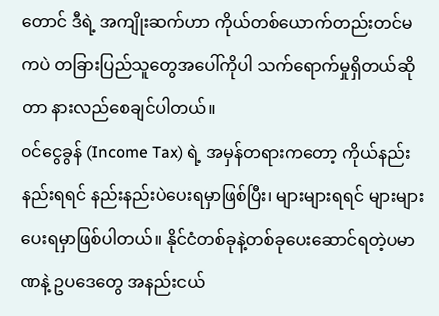တောင် ဒီရဲ့ အကျိုးဆက်ဟာ ကိုယ်တစ်ယောက်တည်းတင်မကပဲ တခြားပြည်သူတွေအပေါ်ကိုပါ သက်ရောက်မှုရှိတယ်ဆိုတာ နားလည်စေချင်ပါတယ်။
၀င်ငွေခွန် (Income Tax) ရဲ့ အမှန်တရားကတော့ ကိုယ်နည်းနည်းရရင် နည်းနည်းပဲပေးရမှာဖြစ်ပြီး၊ များများရရင် များများပေးရမှာဖြစ်ပါတယ်။ နိုင်ငံတစ်ခုနဲ့တစ်ခုပေးဆောင်ရတဲ့ပမာဏနဲ့ ဥပဒေတွေ အနည်းငယ်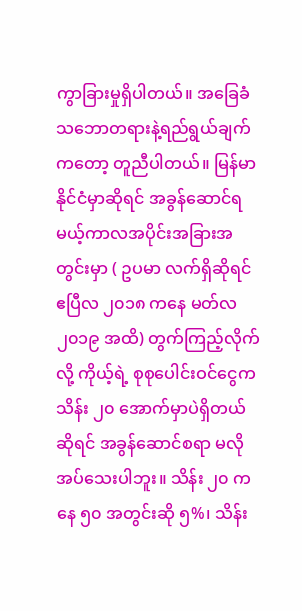ကွာခြားမှုရှိပါတယ်။ အခြေခံသဘောတရားနဲ့ရည်ရွယ်ချက်ကတော့ တူညီပါတယ်။ မြန်မာနိုင်ငံမှာဆိုရင် အခွန်ဆောင်ရမယ့်ကာလအပိုင်းအခြားအတွင်းမှာ ( ဥပမာ လက်ရှိဆိုရင် ဧပြီလ ၂၀၁၈ ကနေ မတ်လ ၂၀၁၉ အထိ) တွက်ကြည့်လိုက်လို့ ကိုယ့်ရဲ့ စုစုပေါင်းဝင်ငွေက သိန်း ၂၀ အောက်မှာပဲရှိတယ်ဆိုရင် အခွန်ဆောင်စရာ မလိုအပ်သေးပါဘူး။ သိန်း ၂၀ ကနေ ၅၀ အတွင်းဆို ၅%၊ သိန်း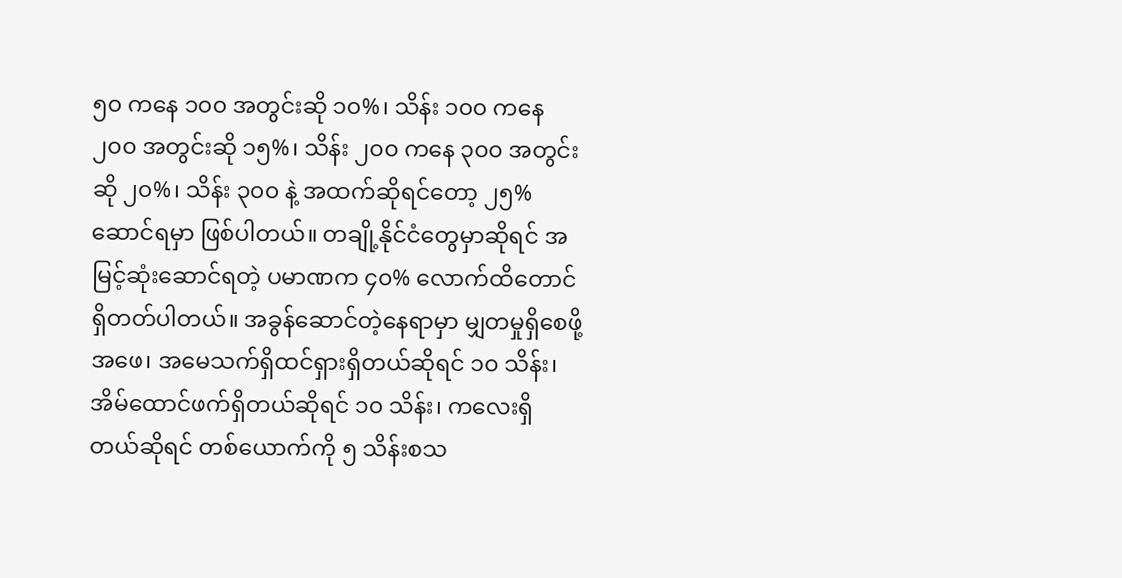၅၀ ကနေ ၁၀၀ အတွင်းဆို ၁၀%၊ သိန်း ၁၀၀ ကနေ ၂၀၀ အတွင်းဆို ၁၅%၊ သိန်း ၂၀၀ ကနေ ၃၀၀ အတွင်းဆို ၂၀%၊ သိန်း ၃၀၀ နဲ့ အထက်ဆိုရင်တော့ ၂၅% ဆောင်ရမှာ ဖြစ်ပါတယ်။ တချို့နိုင်ငံတွေမှာဆိုရင် အမြင့်ဆုံးဆောင်ရတဲ့ ပမာဏက ၄၀% လောက်ထိတောင် ရှိတတ်ပါတယ်။ အခွန်ဆောင်တဲ့နေရာမှာ မျှတမှုရှိစေဖို့ အဖေ၊ အမေသက်ရှိထင်ရှားရှိတယ်ဆိုရင် ၁၀ သိန်း၊ အိမ်ထောင်ဖက်ရှိတယ်ဆိုရင် ၁၀ သိန်း၊ ကလေးရှိတယ်ဆိုရင် တစ်ယောက်ကို ၅ သိန်းစသ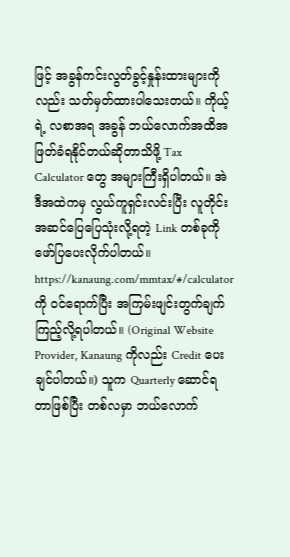ဖြင့် အခွန်ကင်းလွတ်ခွင့်နှုန်းထားများကိုလည်း သတ်မှတ်ထားပါသေးတယ်။ ကိုယ့်ရဲ့ လစာအရ အခွန် ဘယ်လောက်အထိအဖြတ်ခံရနိုင်တယ်ဆိုတာသိဖို့ Tax Calculator တွေ အများကြီးရှိပါတယ်။ အဲဒီအထဲကမှ လွယ်ကူရှင်းလင်းပြီး လူတိုင်းအဆင်ပြေပြေသုံးလို့ရတဲ့ Link တစ်ခုကို ဖော်ပြပေးလိုက်ပါတယ်။ https://kanaung.com/mmtax/#/calculatorကို ၀င်ရောက်ပြီး အကြမ်းဖျင်းတွက်ချက်ကြည့်လို့ရပါတယ်။ (Original Website Provider, Kanaung ကိုလည်း Credit ပေးချင်ပါတယ်။) သူက Quarterly ဆောင်ရတာဖြစ်ပြီး တစ်လမှာ ဘယ်လောက်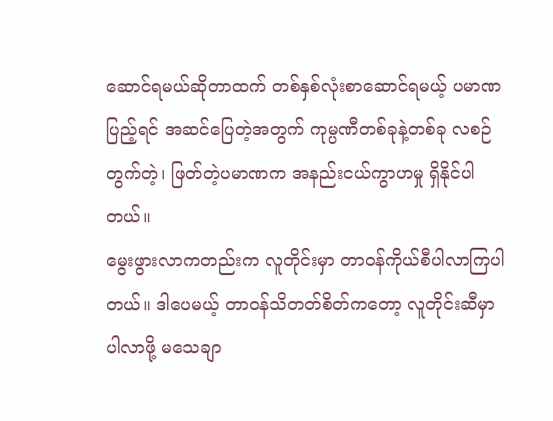ဆောင်ရမယ်ဆိုတာထက် တစ်နှစ်လုံးစာဆောင်ရမယ့် ပမာဏပြည့်ရင် အဆင်ပြေတဲ့အတွက် ကုမ္ပဏီတစ်ခုနဲ့တစ်ခု လစဉ်တွက်တဲ့၊ ဖြတ်တဲ့ပမာဏက အနည်းငယ်ကွာဟမှု ရှိနိုင်ပါတယ်။
မွေးဖွားလာကတည်းက လူတိုင်းမှာ တာဝန်ကိုယ်စီပါလာကြပါတယ်။ ဒါပေမယ့် တာဝန်သိတတ်စိတ်ကတော့ လူတိုင်းဆီမှာပါလာဖို့ မသေချာ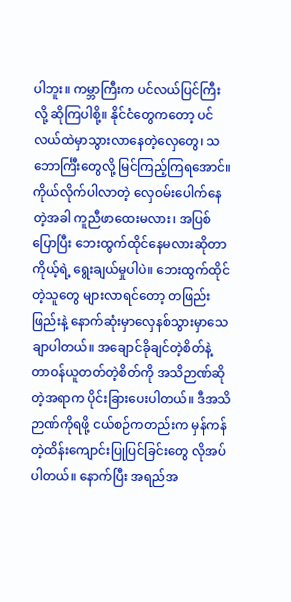ပါဘူး။ ကမ္ဘာကြီးက ပင်လယ်ပြင်ကြီးလို့ ဆိုကြပါစို့။ နိုင်ငံတွေကတော့ ပင်လယ်ထဲမှာသွားလာနေတဲ့လှေတွေ၊ သဘောင်္ကြီးတွေလို့ မြင်ကြည့်ကြရအောင်။ ကိုယ်လိုက်ပါလာတဲ့ လှေဝမ်းပေါက်နေတဲ့အခါ ကူညီဖာထေးမလား၊ အပြစ်ပြောပြီး ဘေးထွက်ထိုင်နေမလားဆိုတာ ကိုယ့်ရဲ့ ရွေးချယ်မှုပါပဲ။ ဘေးထွက်ထိုင်တဲ့သူတွေ များလာရင်တော့ တဖြည်းဖြည်းနဲ့ နောက်ဆုံးမှာလှေနစ်သွားမှာသေချာပါတယ်။ အချောင်ခိုချင်တဲ့စိတ်နဲ့ တာဝန်ယူတတ်တဲ့စိတ်ကို အသိဉာဏ်ဆိုတဲ့အရာက ပိုင်းခြားပေးပါတယ်။ ဒီအသိဉာဏ်ကိုရဖို့ ငယ်စဉ်ကတည်းက မှန်ကန်တဲ့ထိန်းကျောင်းပြုပြင်ခြင်းတွေ လိုအပ်ပါတယ်။ နောက်ပြီး အရည်အ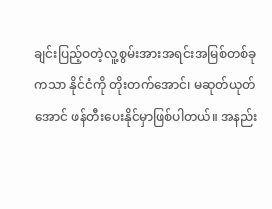ချင်းပြည့်ဝတဲ့လူ့စွမ်းအားအရင်းအမြစ်တစ်ခုကသာ နိုင်ငံကို တိုးတက်အောင်၊ မဆုတ်ယုတ်အောင် ဖန်တီးပေးနိုင်မှာဖြစ်ပါတယ်။ အနည်း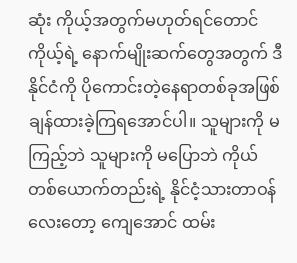ဆုံး ကိုယ့်အတွက်မဟုတ်ရင်တောင် ကိုယ့်ရဲ့ နောက်မျိုးဆက်တွေအတွက် ဒီနိုင်ငံကို ပိုကောင်းတဲ့နေရာတစ်ခုအဖြစ် ချန်ထားခဲ့ကြရအောင်ပါ။ သူများကို မကြည့်ဘဲ သူများကို မပြောဘဲ ကိုယ်တစ်ယောက်တည်းရဲ့ နိုင်ငံ့သားတာဝန်လေးတော့ ကျေအောင် ထမ်း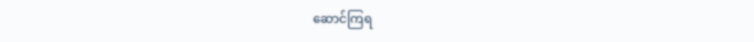ဆောင်ကြရ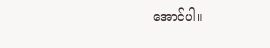အောင်ပါ။